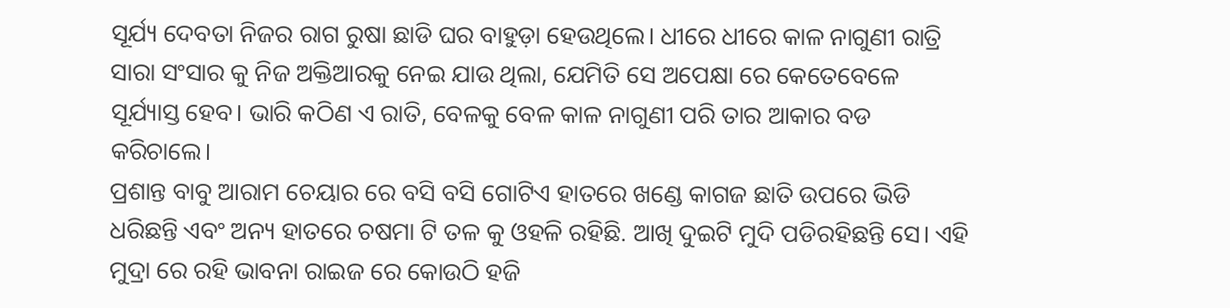ସୂର୍ଯ୍ୟ ଦେବତା ନିଜର ରାଗ ରୁଷା ଛାଡି ଘର ବାହୁଡ଼ା ହେଉଥିଲେ। ଧୀରେ ଧୀରେ କାଳ ନାଗୁଣୀ ରାତ୍ରି ସାରା ସଂସାର କୁ ନିଜ ଅକ୍ତିଆରକୁ ନେଇ ଯାଉ ଥିଲା, ଯେମିତି ସେ ଅପେକ୍ଷା ରେ କେତେବେଳେ ସୂର୍ଯ୍ୟାସ୍ତ ହେବ। ଭାରି କଠିଣ ଏ ରାତି, ବେଳକୁ ବେଳ କାଳ ନାଗୁଣୀ ପରି ତାର ଆକାର ବଡ କରିଚାଲେ।
ପ୍ରଶାନ୍ତ ବାବୁ ଆରାମ ଚେୟାର ରେ ବସି ବସି ଗୋଟିଏ ହାତରେ ଖଣ୍ଡେ କାଗଜ ଛାତି ଉପରେ ଭିଡି ଧରିଛନ୍ତି ଏବଂ ଅନ୍ୟ ହାତରେ ଚଷମା ଟି ତଳ କୁ ଓହଳି ରହିଛି. ଆଖି ଦୁଇଟି ମୁଦି ପଡିରହିଛନ୍ତି ସେ। ଏହି ମୁଦ୍ରା ରେ ରହି ଭାବନା ରାଇଜ ରେ କୋଉଠି ହଜି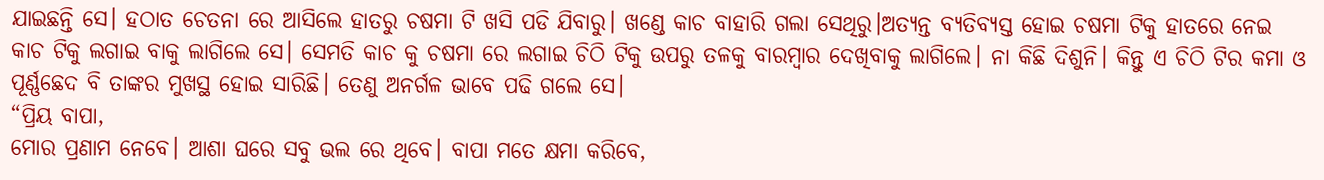ଯାଇଛନ୍ତି ସେ। ହଠାତ ଚେତନା ରେ ଆସିଲେ ହାତରୁ ଚଷମା ଟି ଖସି ପଡି ଯିବାରୁ। ଖଣ୍ଡେ କାଚ ବାହାରି ଗଲା ସେଥିରୁ।ଅତ୍ୟନ୍ତ ବ୍ଯତିବ୍ଯସ୍ତ ହୋଇ ଚଷମା ଟିକୁ ହାତରେ ନେଇ କାଚ ଟିକୁ ଲଗାଇ ବାକୁ ଲାଗିଲେ ସେ। ସେମତି କାଚ କୁ ଚଷମା ରେ ଲଗାଇ ଚିଠି ଟିକୁ ଉପରୁ ତଳକୁ ବାରମ୍ବାର ଦେଖିବାକୁ ଲାଗିଲେ। ନା କିଛି ଦିଶୁନି। କିନ୍ତୁ ଏ ଚିଠି ଟିର କମା ଓ ପୂର୍ଣ୍ଣଛେଦ ବି ତାଙ୍କର ମୁଖସ୍ଥ ହୋଇ ସାରିଛି। ତେଣୁ ଅନର୍ଗଳ ଭାବେ ପଢି ଗଲେ ସେ।
“ପ୍ରିୟ ବାପା,
ମୋର ପ୍ରଣାମ ନେବେ। ଆଶା ଘରେ ସବୁ ଭଲ ରେ ଥିବେ। ବାପା ମତେ କ୍ଷମା କରିବେ,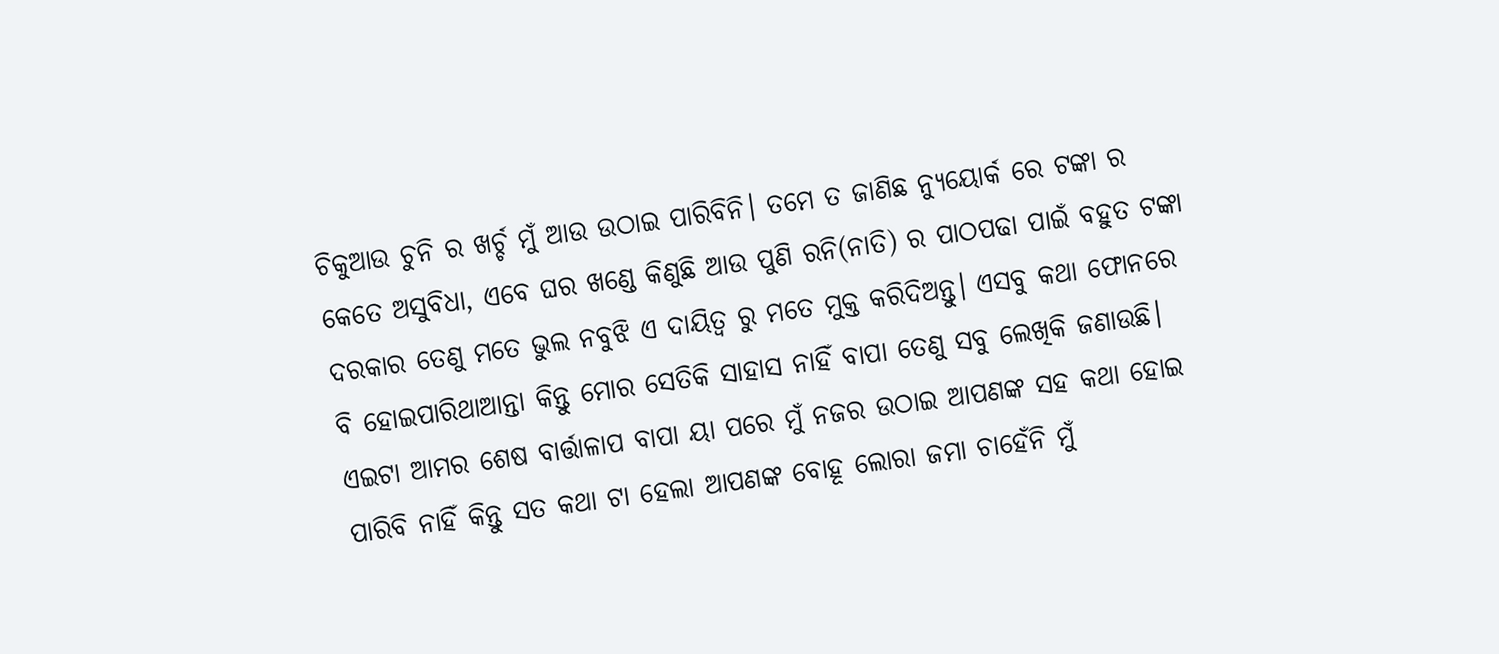ଚିକୁଆଉ ଚୁନି ର ଖର୍ଚ୍ଚ ମୁଁ ଆଉ ଉଠାଇ ପାରିବିନି। ତମେ ତ ଜାଣିଛ ନ୍ୟୁୟୋର୍କ ରେ ଟଙ୍କା ର କେତେ ଅସୁବିଧା, ଏବେ ଘର ଖଣ୍ଡେ କିଣୁଛି ଆଉ ପୁଣି ରନି(ନାତି) ର ପାଠପଢା ପାଇଁ ବହୁତ ଟଙ୍କା ଦରକାର ତେଣୁ ମତେ ଭୁଲ ନବୁଝି ଏ ଦାୟିତ୍ବ ରୁ ମତେ ମୁକ୍ତ କରିଦିଅନ୍ତୁ। ଏସବୁ କଥା ଫୋନରେ ବି ହୋଇପାରିଥାଆନ୍ତା କିନ୍ତୁ ମୋର ସେତିକି ସାହାସ ନାହିଁ ବାପା ତେଣୁ ସବୁ ଲେଖିକି ଜଣାଉଛି। ଏଇଟା ଆମର ଶେଷ ବାର୍ତ୍ତାଳାପ ବାପା ୟା ପରେ ମୁଁ ନଜର ଉଠାଇ ଆପଣଙ୍କ ସହ କଥା ହୋଇ ପାରିବି ନାହିଁ କିନ୍ତୁ ସତ କଥା ଟା ହେଲା ଆପଣଙ୍କ ବୋହୂ ଲୋରା ଜମା ଚାହେଁନି ମୁଁ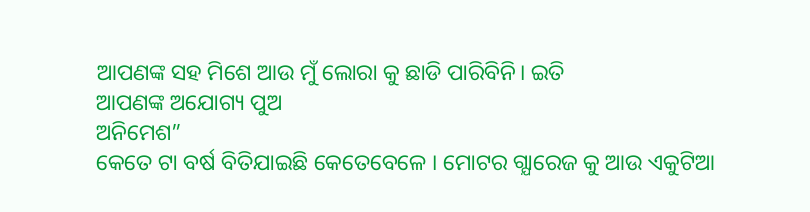ଆପଣଙ୍କ ସହ ମିଶେ ଆଉ ମୁଁ ଲୋରା କୁ ଛାଡି ପାରିବିନି। ଇତି
ଆପଣଙ୍କ ଅଯୋଗ୍ୟ ପୁଅ
ଅନିମେଶ”
କେତେ ଟା ବର୍ଷ ବିତିଯାଇଛି କେତେବେଳେ । ମୋଟର ଗ୍ଯାରେଜ କୁ ଆଉ ଏକୁଟିଆ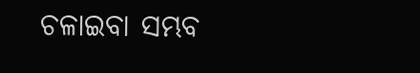ଚଳାଇବା ସମ୍ଭବ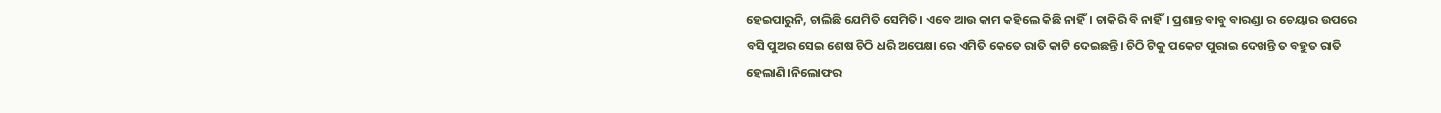ହେଇପାରୁନି, ଚାଲିଛି ଯେମିତି ସେମିତି। ଏବେ ଆଉ କାମ କହିଲେ କିଛି ନାହିଁ। ଚାକିରି ବି ନାହିଁ। ପ୍ରଶାନ୍ତ ବାବୁ ବାରଣ୍ଡା ର ଚେୟାର ଉପରେ ବସି ପୁଅର ସେଇ ଶେଷ ଚିଠି ଧରି ଅପେକ୍ଷା ରେ ଏମିତି କେତେ ରାତି କାଟି ଦେଇଛନ୍ତି। ଚିଠି ଟିକୁ ପକେଟ ପୁରାଇ ଦେଖନ୍ତି ତ ବହୁତ ରାତି ହେଲାଣି।ନିଲୋଫର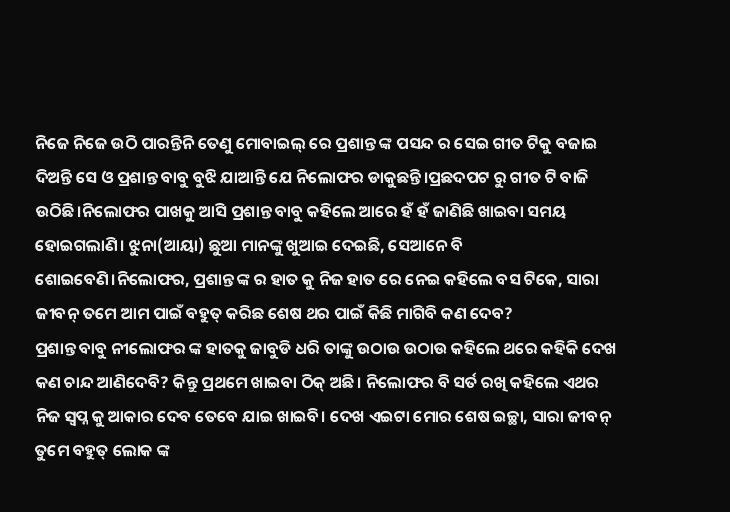ନିଜେ ନିଜେ ଉଠି ପାରନ୍ତିନି ତେଣୁ ମୋବାଇଲ୍ ରେ ପ୍ରଶାନ୍ତ ଙ୍କ ପସନ୍ଦ ର ସେଇ ଗୀତ ଟିକୁ ବଜାଇ ଦିଅନ୍ତି ସେ ଓ ପ୍ରଶାନ୍ତ ବାବୁ ବୁଝି ଯାଆନ୍ତି ଯେ ନିଲୋଫର ଡାକୁଛନ୍ତି।ପ୍ରଛଦପଟ ରୁ ଗୀତ ଟି ବାଜି ଉଠିଛି।ନିଲୋଫର ପାଖକୁ ଆସି ପ୍ରଶାନ୍ତ ବାବୁ କହିଲେ ଆରେ ହଁ ହଁ ଜାଣିଛି ଖାଇବା ସମୟ ହୋଇଗଲାଣି। ଝୁନା(ଆୟା) ଛୁଆ ମାନଙ୍କୁ ଖୁଆଇ ଦେଇଛି, ସେଆନେ ବି ଶୋଇବେଣି।ନିଲୋଫର, ପ୍ରଶାନ୍ତ ଙ୍କ ର ହାତ କୁ ନିଜ ହାତ ରେ ନେଇ କହିଲେ ବସ ଟିକେ, ସାରା ଜୀବନ୍ ତମେ ଆମ ପାଇଁ ବହୁତ୍ କରିଛ ଶେଷ ଥର ପାଇଁ କିଛି ମାଗିବି କଣ ଦେବ?
ପ୍ରଶାନ୍ତ ବାବୁ ନୀଲୋଫର ଙ୍କ ହାତକୁ ଜାବୁଡି ଧରି ତାଙ୍କୁ ଉଠାଉ ଉଠାଉ କହିଲେ ଥରେ କହିକି ଦେଖ କଣ ଚାନ୍ଦ ଆଣିଦେବି? କିନ୍ତୁ ପ୍ରଥମେ ଖାଇବା ଠିକ୍ ଅଛି। ନିଲୋଫର ବି ସର୍ତ ରଖି କହିଲେ ଏଥର ନିଜ ସ୍ବପ୍ନ କୁ ଆକାର ଦେବ ତେବେ ଯାଇ ଖାଇବି। ଦେଖ ଏଇଟା ମୋର ଶେଷ ଇଚ୍ଛା, ସାରା ଜୀବନ୍ ତୁମେ ବହୁତ୍ ଲୋକ ଙ୍କ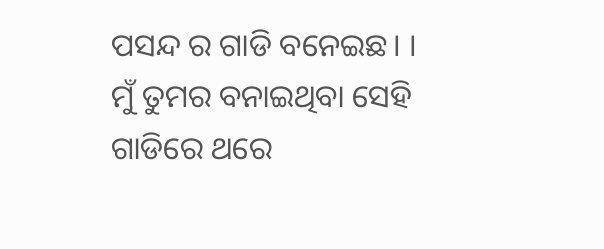ପସନ୍ଦ ର ଗାଡି ବନେଇଛ। । ମୁଁ ତୁମର ବନାଇଥିବା ସେହି ଗାଡିରେ ଥରେ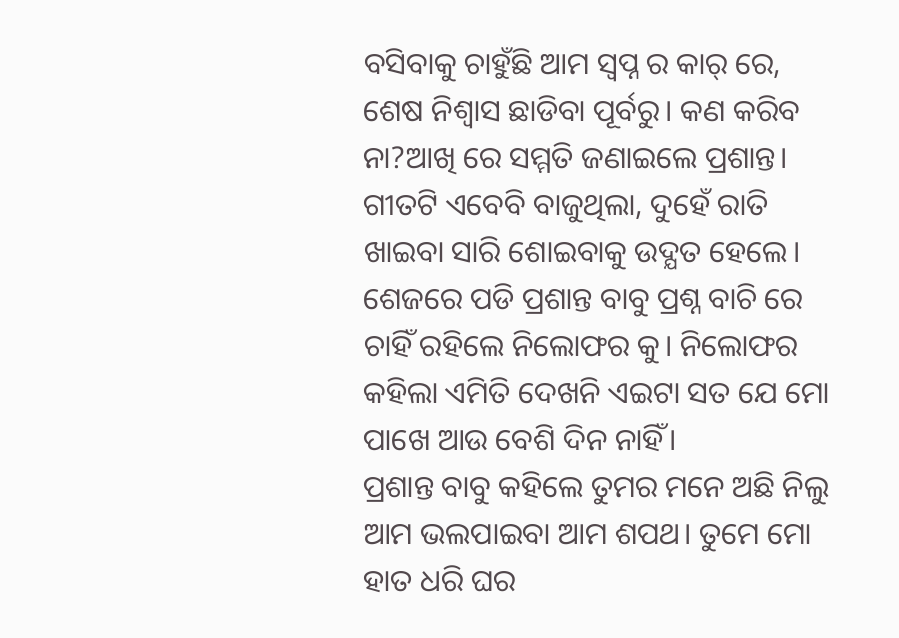ବସିବାକୁ ଚାହୁଁଛି ଆମ ସ୍ବପ୍ନ ର କାର୍ ରେ, ଶେଷ ନିଶ୍ଵାସ ଛାଡିବା ପୂର୍ବରୁ। କଣ କରିବ ନା?ଆଖି ରେ ସମ୍ମତି ଜଣାଇଲେ ପ୍ରଶାନ୍ତ। ଗୀତଟି ଏବେବି ବାଜୁଥିଲା, ଦୁହେଁ ରାତି ଖାଇବା ସାରି ଶୋଇବାକୁ ଉଦ୍ଯତ ହେଲେ।
ଶେଜରେ ପଡି ପ୍ରଶାନ୍ତ ବାବୁ ପ୍ରଶ୍ନ ବାଚି ରେ ଚାହିଁ ରହିଲେ ନିଲୋଫର କୁ। ନିଲୋଫର କହିଲା ଏମିତି ଦେଖନି ଏଇଟା ସତ ଯେ ମୋ ପାଖେ ଆଉ ବେଶି ଦିନ ନାହିଁ।
ପ୍ରଶାନ୍ତ ବାବୁ କହିଲେ ତୁମର ମନେ ଅଛି ନିଲୁ ଆମ ଭଲପାଇବା ଆମ ଶପଥ। ତୁମେ ମୋ ହାତ ଧରି ଘର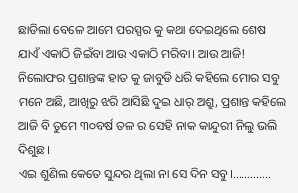ଛାଡିଲା ବେଳେ ଆମେ ପରସ୍ପର କୁ କଥା ଦେଇଥିଲେ ଶେଷ ଯାଏଁ ଏକାଠି ଜିଇଁବା ଆଉ ଏକାଠି ମରିବା। ଆଉ ଆଜି!
ନିଲୋଫର ପ୍ରଶାନ୍ତଙ୍କ ହାତ କୁ ଜାବୁଡି ଧରି କହିଲେ ମୋର ସବୁ ମନେ ଅଛି, ଆଖିରୁ ଝରି ଆସିଛି ଦୁଇ ଧାର୍ ଅଶ୍ରୁ, ପ୍ରଶାନ୍ତ କହିଲେ ଆଜି ବି ତୁମେ ୩୦ବର୍ଷ ତଳ ର ସେହି ନାକ କାନ୍ଦୁରୀ ନିଲୁ ଭଲି ଦିଶୁଛ।
ଏଇ ଶୁଣିଲ କେତେ ସୁନ୍ଦର ଥିଲା ନା ସେ ଦିନ ସବୁ।………….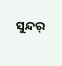ସୁନ୍ଦର୍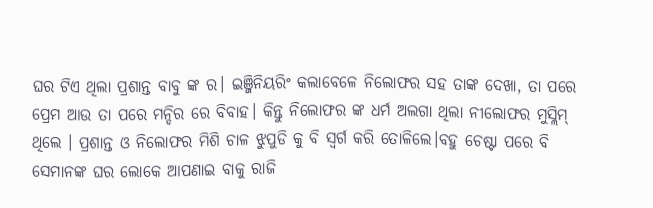ଘର ଟିଏ ଥିଲା ପ୍ରଶାନ୍ତ ବାବୁ ଙ୍କ ର। ଇଞ୍ଜିନିୟରିଂ କଲାବେଳେ ନିଲୋଫର ସହ ତାଙ୍କ ଦେଖା, ତା ପରେ ପ୍ରେମ ଆଉ ତା ପରେ ମନ୍ଦିର ରେ ବିବାହ। କିନ୍ତୁ ନିଲୋଫର ଙ୍କ ଧର୍ମ ଅଲଗା ଥିଲା ନୀଲୋଫର ମୁସ୍ଲିମ୍ ଥିଲେ । ପ୍ରଶାନ୍ତ ଓ ନିଲୋଫର ମିଶି ଚାଳ ଝୁପୁଡି କୁ ବି ସ୍ଵର୍ଗ କରି ତୋଳିଲେ।ବହୁ ଚେଷ୍ଟା ପରେ ବି ସେମାନଙ୍କ ଘର ଲୋକେ ଆପଣାଇ ବାକୁ ରାଜି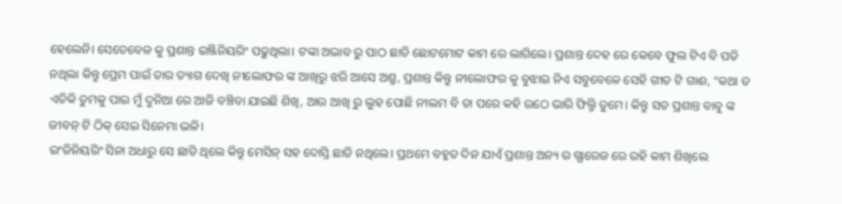ହେଲେନି। ସେତେବେଳ କୁ ପ୍ରଶାନ୍ତ ଇଞ୍ଜିନିୟରିଂ ପଢୁଥିଲା। ଟଙ୍କା ଅଭାବ ରୁ ପାଠ ଛାଡି ଛୋଟମୋଟ କାମ ରେ ଲାଗିଲେ। ପ୍ରଶାନ୍ତ ଦେହ ରେ କେବେ ଫୁଲ ଟିଏ ବି ପଡି ନଥିଲା କିନ୍ତୁ ପ୍ରେମ ପାଇଁ ତାର ତ୍ୟାଗ ଦେଖି ନୀଲୋଫର ଙ୍କ ଆଖିରୁ ଝରି ଆସେ ଅଶ୍ରୁ, ପ୍ରଶାନ୍ତ କିନ୍ତୁ ନୀଲୋଫର କୁ ବୁଝାଇ ନିଏ ସବୁବେଳେ ସେହି ଗୀତ ଟି ଗାଈ, “କଥା ତ ଏତିକି ତୁମକୁ ପାଇ ମୁଁ ଦୁନିଆ ରେ ଆଜି ବଞ୍ଚିବା ଯାଇଛି ଶିଖି, ଆଉ ଆଖି ରୁ ଲୁହ ପୋଛି ନୀଲମ ବି ତା ପରେ କହି ଉଠେ ଭାରି ଫିଲ୍ମି ତୁମେ। କିନ୍ତୁ ସତ ପ୍ରଶାନ୍ତ ବାବୁ ଙ୍କ ଜୀବନ୍ ଟି ଠିକ୍ ସେଇ ସିନେମା ଭଳି।
ଇଂଜିନିୟରିଂ ସିନା ଅଧାରୁ ସେ ଛାଡି ଥିଲେ କିନ୍ତୁ ମେସିନ୍ ସହ ଦୋସ୍ତି ଛାଡି ନଥିଲେ। ପ୍ରଥମେ ବହୁତ ଦିନ ଯାଏଁ ପ୍ରଶାନ୍ତ ଅନ୍ୟ ର ଗ୍ଯାରେଜ ରେ ରହି କାମ ଶିଖିଲେ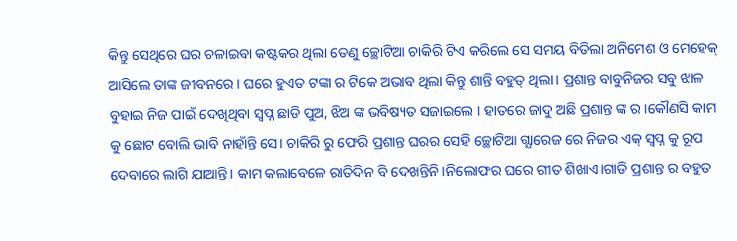କିନ୍ତୁ ସେଥିରେ ଘର ଚଳାଇବା କଷ୍ଟକର ଥିଲା ତେଣୁ ଚ୍ଛୋଟିଆ ଚାକିରି ଟିଏ କରିଲେ ସେ ସମୟ ବିତିଲା ଅନିମେଶ ଓ ମେହେକ୍ ଆସିଲେ ତାଙ୍କ ଜୀବନରେ। ଘରେ ହୁଏତ ଟଙ୍କା ର ଟିକେ ଅଭାବ ଥିଲା କିନ୍ତୁ ଶାନ୍ତି ବହୁତ୍ ଥିଲା। ପ୍ରଶାନ୍ତ ବାବୁନିଜର ସବୁ ଝାଳ ବୁହାଇ ନିଜ ପାଇଁ ଦେଖିଥିବା ସ୍ଵପ୍ନ ଛାଡି ପୁଅ, ଝିଅ ଙ୍କ ଭବିଷ୍ୟତ ସଜାଇଲେ । ହାତରେ ଜାଦୁ ଅଛି ପ୍ରଶାନ୍ତ ଙ୍କ ର।କୌଣସି କାମ କୁ ଛୋଟ ବୋଲି ଭାବି ନାହାଁନ୍ତି ସେ। ଚାକିରି ରୁ ଫେରି ପ୍ରଶାନ୍ତ ଘରର ସେହି ଚ୍ଛୋଟିଆ ଗ୍ଯାରେଜ ରେ ନିଜର ଏକ୍ ସ୍ଵପ୍ନ କୁ ରୂପ ଦେବାରେ ଲାଗି ଯାଆନ୍ତି। କାମ କଲାବେଳେ ରାତିଦିନ ବି ଦେଖନ୍ତିନି।ନିଲୋଫର ଘରେ ଗୀତ ଶିଖାଏ।ଗାଡି ପ୍ରଶାନ୍ତ ର ବହୁତ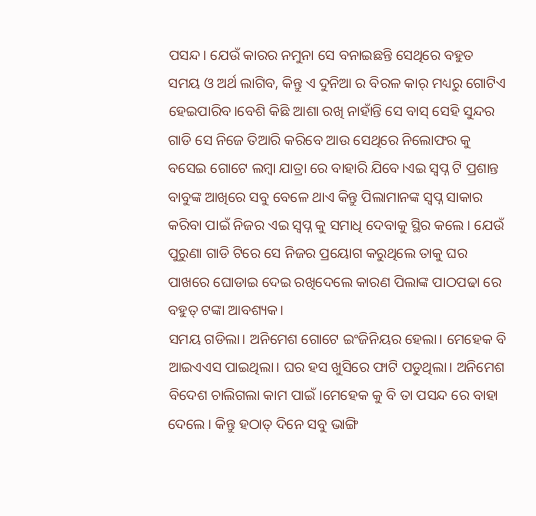ପସନ୍ଦ। ଯେଉଁ କାରର ନମୁନା ସେ ବନାଇଛନ୍ତି ସେଥିରେ ବହୁତ ସମୟ ଓ ଅର୍ଥ ଲାଗିବ, କିନ୍ତୁ ଏ ଦୁନିଆ ର ବିରଳ କାର୍ ମଧ୍ୟରୁ ଗୋଟିଏ ହେଇପାରିବ।ବେଶି କିଛି ଆଶା ରଖି ନାହାଁନ୍ତି ସେ ବାସ୍ ସେହି ସୁନ୍ଦର ଗାଡି ସେ ନିଜେ ତିଆରି କରିବେ ଆଉ ସେଥିରେ ନିଲୋଫର କୁ ବସେଇ ଗୋଟେ ଲମ୍ବା ଯାତ୍ରା ରେ ବାହାରି ଯିବେ।ଏଇ ସ୍ବପ୍ନ ଟି ପ୍ରଶାନ୍ତ ବାବୁଙ୍କ ଆଖିରେ ସବୁ ବେଳେ ଥାଏ କିନ୍ତୁ ପିଲାମାନଙ୍କ ସ୍ବପ୍ନ ସାକାର କରିବା ପାଇଁ ନିଜର ଏଇ ସ୍ବପ୍ନ କୁ ସମାଧି ଦେବାକୁ ସ୍ଥିର କଲେ। ଯେଉଁ ପୁରୁଣା ଗାଡି ଟିରେ ସେ ନିଜର ପ୍ରୟୋଗ କରୁଥିଲେ ତାକୁ ଘର ପାଖରେ ଘୋଡାଇ ଦେଇ ରଖିଦେଲେ କାରଣ ପିଲାଙ୍କ ପାଠପଢା ରେ ବହୁତ୍ ଟଙ୍କା ଆବଶ୍ୟକ।
ସମୟ ଗଡିଲା। ଅନିମେଶ ଗୋଟେ ଇଂଜିନିୟର ହେଲା। ମେହେକ ବି ଆଇଏଏସ ପାଇଥିଲା। ଘର ହସ ଖୁସିରେ ଫାଟି ପଡୁଥିଲା। ଅନିମେଶ ବିଦେଶ ଚାଲିଗଲା କାମ ପାଇଁ।ମେହେକ କୁ ବି ତା ପସନ୍ଦ ରେ ବାହା ଦେଲେ। କିନ୍ତୁ ହଠାତ୍ ଦିନେ ସବୁ ଭାଙ୍ଗି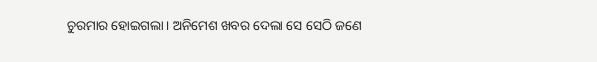ଚୁରମାର ହୋଇଗଲା। ଅନିମେଶ ଖବର ଦେଲା ସେ ସେଠି ଜଣେ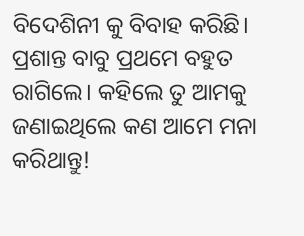ବିଦେଶିନୀ କୁ ବିବାହ କରିଛି। ପ୍ରଶାନ୍ତ ବାବୁ ପ୍ରଥମେ ବହୁତ ରାଗିଲେ। କହିଲେ ତୁ ଆମକୁ ଜଣାଇଥିଲେ କଣ ଆମେ ମନା କରିଥାନ୍ତୁ!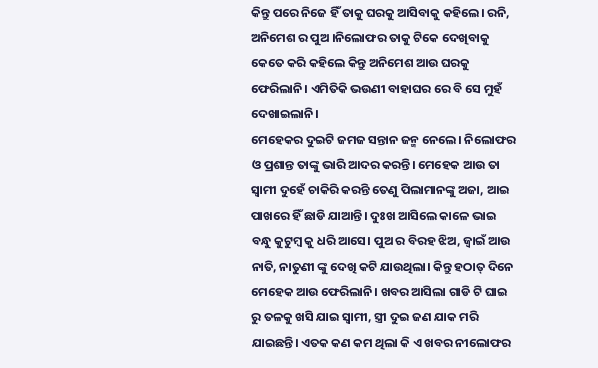କିନ୍ତୁ ପରେ ନିଜେ ହିଁ ତାକୁ ଘରକୁ ଆସିବାକୁ କହିଲେ। ରନି, ଅନିମେଶ ର ପୁଅ ।ନିଲୋଫର ତାକୁ ଟିକେ ଦେଖିବାକୁ କେତେ କରି କହିଲେ କିନ୍ତୁ ଅନିମେଶ ଆଉ ଘରକୁ ଫେରିଲାନି। ଏମିତିକି ଭଉଣୀ ବାହାଘର ରେ ବି ସେ ମୁହଁ ଦେଖାଇଲାନି।
ମେହେକର ଦୁଇଟି ଜମଜ ସନ୍ତାନ ଜନ୍ମ ନେଲେ। ନିଲୋଫର ଓ ପ୍ରଶାନ୍ତ ତାଙ୍କୁ ଭାରି ଆଦର କରନ୍ତି। ମେହେକ ଆଉ ତା ସ୍ବାମୀ ଦୁହେଁ ଚାକିରି କରନ୍ତି ତେଣୁ ପିଲାମାନଙ୍କୁ ଅଜା, ଆଇ ପାଖରେ ହିଁ ଛାଡି ଯାଆନ୍ତି। ଦୁଃଖ ଆସିଲେ କାଳେ ଭାଇ ବନ୍ଧୁ କୁଟୁମ୍ବ କୁ ଧରି ଆସେ। ପୁଅ ର ବିରହ ଝିଅ, ଜ୍ୱାଇଁ ଆଉ ନାତି, ନାତୁଣୀ ଙ୍କୁ ଦେଖି କଟି ଯାଉଥିଲା। କିନ୍ତୁ ହଠାତ୍ ଦିନେ ମେହେକ ଆଉ ଫେରିଲାନି। ଖବର ଆସିଲା ଗାଡି ଟି ଘାଇ ରୁ ତଳକୁ ଖସି ଯାଇ ସ୍ଵାମୀ, ସ୍ତ୍ରୀ ଦୁଇ ଜଣ ଯାକ ମରି ଯାଇଛନ୍ତି। ଏତକ କଣ କମ ଥିଲା କି ଏ ଖବର ନୀଲୋଫର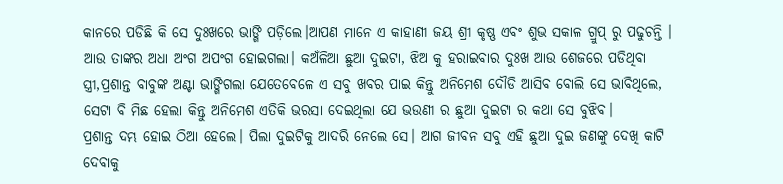କାନରେ ପଡିଛି କି ସେ ଦୁଃଖରେ ଭାଙ୍ଗି ପଡ଼ିଲେ।ଆପଣ ମାନେ ଏ କାହାଣୀ ଜୟ ଶ୍ରୀ କୃଷ୍ଣ ଏବଂ ଶୁଭ ସକାଳ ଗ୍ରୁପ୍ ରୁ ପଢୁଚନ୍ତି । ଆଉ ତାଙ୍କର ଅଧା ଅଂଗ ଅପଂଗ ହୋଇଗଲା। କଅଁଳିଆ ଛୁଆ ଦୁଇଟା, ଝିଅ କୁ ହରାଇବାର ଦୁଃଖ ଆଉ ଶେଜରେ ପଡିଥିବା ସ୍ତ୍ରୀ,ପ୍ରଶାନ୍ତ ବାବୁଙ୍କ ଅଣ୍ଟା ଭାଙ୍ଗିଗଲା ଯେତେବେଳେ ଏ ସବୁ ଖବର ପାଇ କିନ୍ତୁ ଅନିମେଶ ଦୌଡି ଆସିବ ବୋଲି ସେ ଭାବିଥିଲେ, ସେଟା ବି ମିଛ ହେଲା କିନ୍ତୁ ଅନିମେଶ ଏତିକି ଭରସା ଦେଇଥିଲା ଯେ ଭଉଣୀ ର ଛୁଆ ଦୁଇଟା ର କଥା ସେ ବୁଝିବ।
ପ୍ରଶାନ୍ତ ଦମ୍ଭ ହୋଇ ଠିଆ ହେଲେ। ପିଲା ଦୁଇଟିକୁ ଆଦରି ନେଲେ ସେ। ଆଗ ଜୀବନ ସବୁ ଏହି ଛୁଆ ଦୁଇ ଜଣଙ୍କୁ ଦେଖି କାଟି ଦେବାକୁ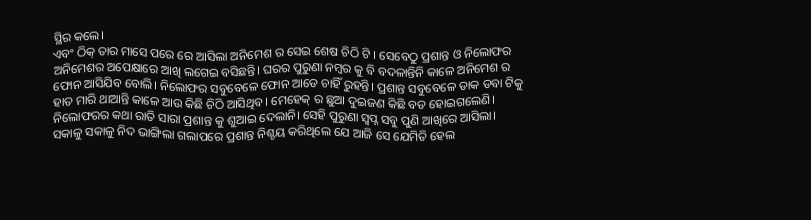ସ୍ଥିର କଲେ।
ଏବଂ ଠିକ୍ ତାର ମାସେ ପରେ ରେ ଆସିଲା ଅନିମେଶ ର ସେଇ ଶେଷ ଚିଠି ଟି । ସେବେଠୁ ପ୍ରଶାନ୍ତ ଓ ନିଲୋଫର ଅନିମେଶର ଅପେକ୍ଷାରେ ଆଖି ଲଗେଇ ବସିଛନ୍ତି। ଘରର ପୁରୁଣା ନମ୍ବର କୁ ବି ବଦଳାନ୍ତିନି କାଳେ ଅନିମେଶ ର ଫୋନ ଆସିଯିବ ବୋଲି। ନିଲୋଫର ସବୁବେଳେ ଫୋନ ଆଡେ ଚାହିଁ ରୁହନ୍ତି। ପ୍ରଶାନ୍ତ ସବୁବେଳେ ଡାକ ଡବା ଟିକୁ ହାତ ମାରି ଥାଆନ୍ତି କାଳେ ଆଉ କିଛି ଚିଠି ଆସିଥିବ। ମେହେକ୍ ର ଛୁଆ ଦୁଇଜଣ କିଛି ବଡ ହୋଇଗଲେଣି।
ନିଲୋଫରର କଥା ରାତି ସାରା ପ୍ରଶାନ୍ତ କୁ ଶୁଆଇ ଦେଲାନି। ସେହି ପୁରୁଣା ସ୍ବପ୍ନ ସବୁ ପୁଣି ଆଖିରେ ଆସିଲା।
ସକାଳୁ ସକାଳୁ ନିଦ ଭାଙ୍ଗିଲା ଗଲାପରେ ପ୍ରଶାନ୍ତ ନିଶ୍ଚୟ କରିଥିଲେ ଯେ ଆଜି ସେ ଯେମିତି ହେଲ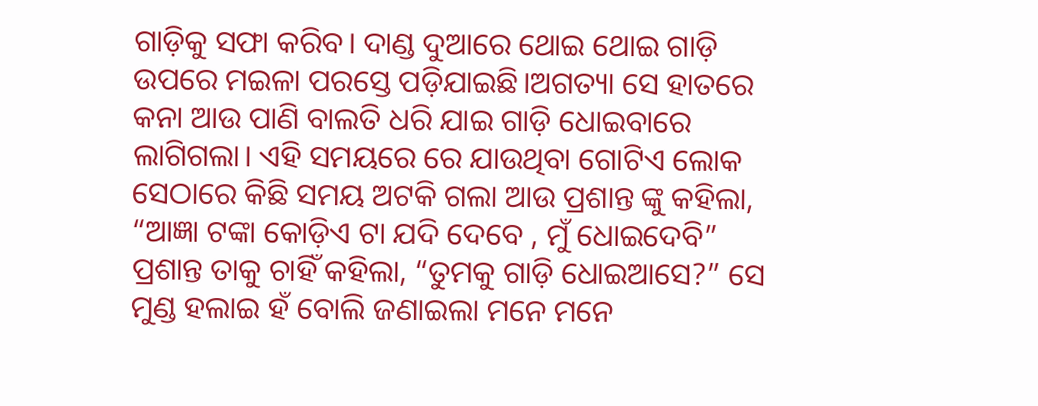ଗାଡ଼ିକୁ ସଫା କରିବ। ଦାଣ୍ଡ ଦୁଆରେ ଥୋଇ ଥୋଇ ଗାଡ଼ି ଉପରେ ମଇଳା ପରସ୍ତେ ପଡ଼ିଯାଇଛି।ଅଗତ୍ୟା ସେ ହାତରେ କନା ଆଉ ପାଣି ବାଲତି ଧରି ଯାଇ ଗାଡ଼ି ଧୋଇବାରେ ଲାଗିଗଲା। ଏହି ସମୟରେ ରେ ଯାଉଥିବା ଗୋଟିଏ ଲୋକ ସେଠାରେ କିଛି ସମୟ ଅଟକି ଗଲା ଆଉ ପ୍ରଶାନ୍ତ ଙ୍କୁ କହିଲା, “ଆଜ୍ଞା ଟଙ୍କା କୋଡ଼ିଏ ଟା ଯଦି ଦେବେ , ମୁଁ ଧୋଇଦେବି” ପ୍ରଶାନ୍ତ ତାକୁ ଚାହିଁ କହିଲା, “ତୁମକୁ ଗାଡ଼ି ଧୋଇଆସେ?” ସେ ମୁଣ୍ଡ ହଲାଇ ହଁ ବୋଲି ଜଣାଇଲା ମନେ ମନେ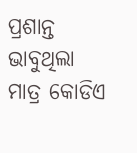ପ୍ରଶାନ୍ତ ଭାବୁଥିଲା ମାତ୍ର କୋଡିଏ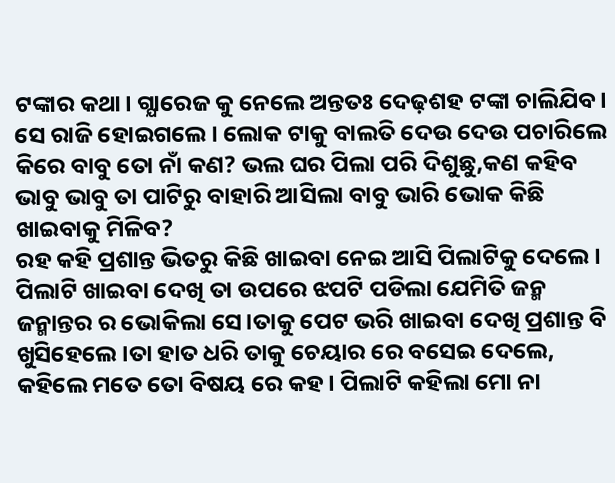ଟଙ୍କାର କଥା। ଗ୍ଯାରେଜ କୁ ନେଲେ ଅନ୍ତତଃ ଦେଢ଼ଶହ ଟଙ୍କା ଚାଲିଯିବ। ସେ ରାଜି ହୋଇଗଲେ। ଲୋକ ଟାକୁ ବାଲତି ଦେଉ ଦେଉ ପଚାରିଲେ କିରେ ବାବୁ ତୋ ନାଁ କଣ? ଭଲ ଘର ପିଲା ପରି ଦିଶୁଛୁ,କଣ କହିବ ଭାବୁ ଭାବୁ ତା ପାଟିରୁ ବାହାରି ଆସିଲା ବାବୁ ଭାରି ଭୋକ କିଛି ଖାଇବାକୁ ମିଳିବ?
ରହ କହି ପ୍ରଶାନ୍ତ ଭିତରୁ କିଛି ଖାଇବା ନେଇ ଆସି ପିଲାଟିକୁ ଦେଲେ। ପିଲାଟି ଖାଇବା ଦେଖି ତା ଉପରେ ଝପଟି ପଡିଲା ଯେମିତି ଜନ୍ମ ଜନ୍ମାନ୍ତର ର ଭୋକିଲା ସେ।ତାକୁ ପେଟ ଭରି ଖାଇବା ଦେଖି ପ୍ରଶାନ୍ତ ବି ଖୁସିହେଲେ।ତା ହାତ ଧରି ତାକୁ ଚେୟାର ରେ ବସେଇ ଦେଲେ, କହିଲେ ମତେ ତୋ ବିଷୟ ରେ କହ। ପିଲାଟି କହିଲା ମୋ ନା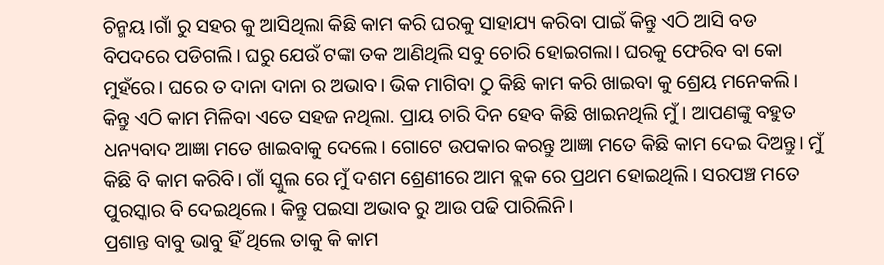ଚିନ୍ମୟ।ଗାଁ ରୁ ସହର କୁ ଆସିଥିଲା କିଛି କାମ କରି ଘରକୁ ସାହାଯ୍ୟ କରିବା ପାଇଁ କିନ୍ତୁ ଏଠି ଆସି ବଡ ବିପଦରେ ପଡିଗଲି। ଘରୁ ଯେଉଁ ଟଙ୍କା ତକ ଆଣିଥିଲି ସବୁ ଚୋରି ହୋଇଗଲା। ଘରକୁ ଫେରିବ ବା କୋ ମୁହଁରେ। ଘରେ ତ ଦାନା ଦାନା ର ଅଭାବ। ଭିକ ମାଗିବା ଠୁ କିଛି କାମ କରି ଖାଇବା କୁ ଶ୍ରେୟ ମନେକଲି। କିନ୍ତୁ ଏଠି କାମ ମିଳିବା ଏତେ ସହଜ ନଥିଲା. ପ୍ରାୟ ଚାରି ଦିନ ହେବ କିଛି ଖାଇନଥିଲି ମୁଁ। ଆପଣଙ୍କୁ ବହୁତ ଧନ୍ୟବାଦ ଆଜ୍ଞା ମତେ ଖାଇବାକୁ ଦେଲେ। ଗୋଟେ ଉପକାର କରନ୍ତୁ ଆଜ୍ଞା ମତେ କିଛି କାମ ଦେଇ ଦିଅନ୍ତୁ। ମୁଁ କିଛି ବି କାମ କରିବି। ଗାଁ ସ୍କୁଲ ରେ ମୁଁ ଦଶମ ଶ୍ରେଣୀରେ ଆମ ବ୍ଲକ ରେ ପ୍ରଥମ ହୋଇଥିଲି। ସରପଞ୍ଚ ମତେ ପୁରସ୍କାର ବି ଦେଇଥିଲେ। କିନ୍ତୁ ପଇସା ଅଭାବ ରୁ ଆଉ ପଢି ପାରିଲିନି।
ପ୍ରଶାନ୍ତ ବାବୁ ଭାବୁ ହିଁ ଥିଲେ ତାକୁ କି କାମ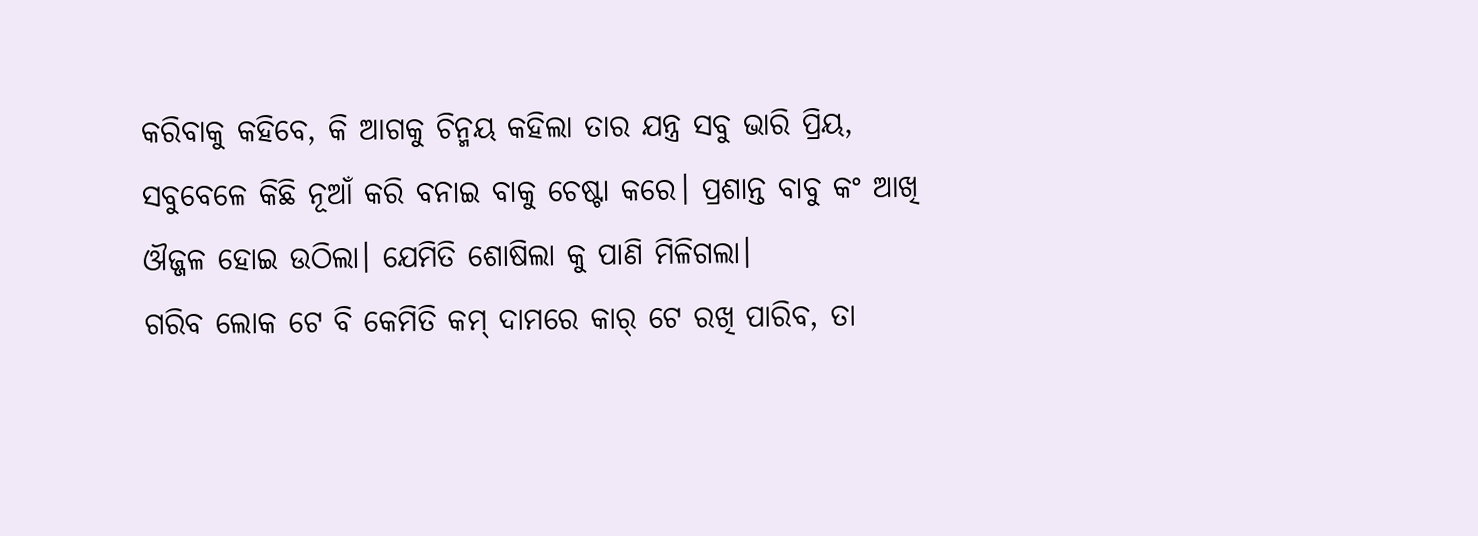କରିବାକୁ କହିବେ, କି ଆଗକୁ ଚିନ୍ମୟ କହିଲା ତାର ଯନ୍ତ୍ର ସବୁ ଭାରି ପ୍ରିୟ, ସବୁବେଳେ କିଛି ନୂଆଁ କରି ବନାଇ ବାକୁ ଚେଷ୍ଟା କରେ। ପ୍ରଶାନ୍ତ ବାବୁ କଂ ଆଖି ଔଜ୍ଜଳ ହୋଇ ଉଠିଲା। ଯେମିତି ଶୋଷିଲା କୁ ପାଣି ମିଳିଗଲା।
ଗରିବ ଲୋକ ଟେ ବି କେମିତି କମ୍ ଦାମରେ କାର୍ ଟେ ରଖି ପାରିବ, ତା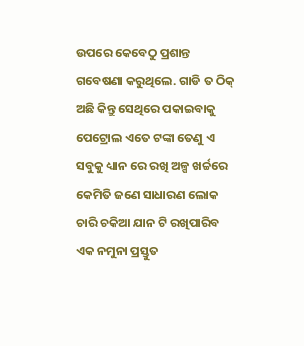ଉପରେ କେବେଠୁ ପ୍ରଶାନ୍ତ ଗବେଷଣା କରୁଥିଲେ. ଗାଡି ତ ଠିକ୍ ଅଛି କିନ୍ତୁ ସେଥିରେ ପକାଇବାକୁ ପେଟ୍ରୋଲ ଏତେ ଟଙ୍କା ତେଣୁ ଏ ସବୁକୁ ଧ୍ୟାନ ରେ ରଖି ଅଳ୍ପ ଖର୍ଚ୍ଚରେ କେମିତି ଜଣେ ସାଧାରଣ ଲୋକ ଚାରି ଚକିଆ ଯାନ ଟି ରଖିପାରିବ ଏକ ନମୁନା ପ୍ରସ୍ତୁତ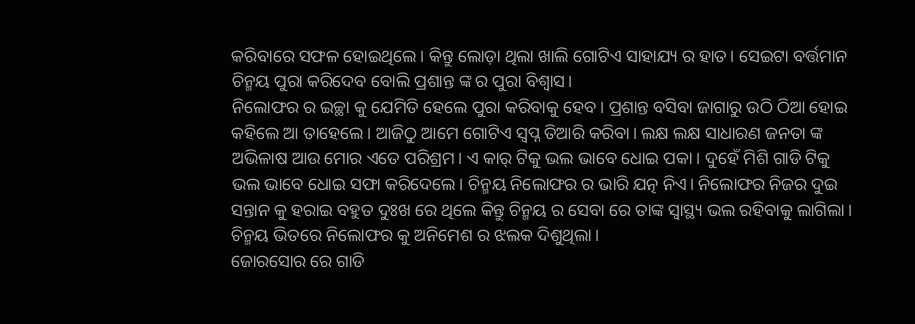କରିବାରେ ସଫଳ ହୋଇଥିଲେ। କିନ୍ତୁ ଲୋଡ଼ା ଥିଲା ଖାଲି ଗୋଟିଏ ସାହାଯ୍ୟ ର ହାତ। ସେଇଟା ବର୍ତ୍ତମାନ ଚିନ୍ମୟ ପୁରା କରିଦେବ ବୋଲି ପ୍ରଶାନ୍ତ ଙ୍କ ର ପୁରା ବିଶ୍ବାସ।
ନିଲୋଫର ର ଇଚ୍ଛା କୁ ଯେମିତି ହେଲେ ପୁରା କରିବାକୁ ହେବ। ପ୍ରଶାନ୍ତ ବସିବା ଜାଗାରୁ ଉଠି ଠିଆ ହୋଇ କହିଲେ ଆ ତାହେଲେ। ଆଜିଠୁ ଆମେ ଗୋଟିଏ ସ୍ଵପ୍ନ ତିଆରି କରିବା। ଲକ୍ଷ ଲକ୍ଷ ସାଧାରଣ ଜନତା ଙ୍କ ଅଭିଳାଷ ଆଉ ମୋର ଏତେ ପରିଶ୍ରମ। ଏ କାର୍ ଟିକୁ ଭଲ ଭାବେ ଧୋଇ ପକା। ଦୁହେଁ ମିଶି ଗାଡି ଟିକୁ ଭଲ ଭାବେ ଧୋଇ ସଫା କରିଦେଲେ। ଚିନ୍ମୟ ନିଲୋଫର ର ଭାରି ଯତ୍ନ ନିଏ। ନିଲୋଫର ନିଜର ଦୁଇ ସନ୍ତାନ କୁ ହରାଇ ବହୁତ ଦୁଃଖ ରେ ଥିଲେ କିନ୍ତୁ ଚିନ୍ମୟ ର ସେବା ରେ ତାଙ୍କ ସ୍ବାସ୍ଥ୍ୟ ଭଲ ରହିବାକୁ ଲାଗିଲା। ଚିନ୍ମୟ ଭିତରେ ନିଲୋଫର କୁ ଅନିମେଶ ର ଝଲକ ଦିଶୁଥିଲା।
ଜୋରସୋର ରେ ଗାଡି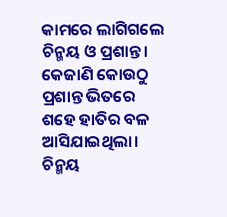କାମରେ ଲାଗିଗଲେ ଚିନ୍ମୟ ଓ ପ୍ରଶାନ୍ତ। କେଜାଣି କୋଉଠୁ ପ୍ରଶାନ୍ତ ଭିତରେ ଶହେ ହାତିର ବଳ ଆସିଯାଇଥିଲା। ଚିନ୍ମୟ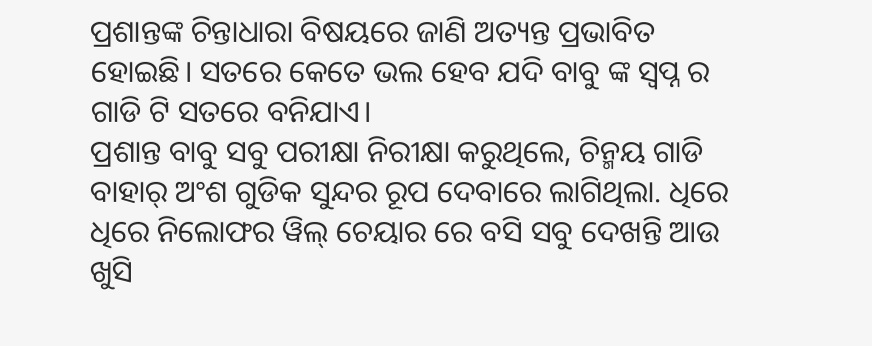ପ୍ରଶାନ୍ତଙ୍କ ଚିନ୍ତାଧାରା ବିଷୟରେ ଜାଣି ଅତ୍ୟନ୍ତ ପ୍ରଭାବିତ ହୋଇଛି। ସତରେ କେତେ ଭଲ ହେବ ଯଦି ବାବୁ ଙ୍କ ସ୍ବପ୍ନ ର ଗାଡି ଟି ସତରେ ବନିଯାଏ।
ପ୍ରଶାନ୍ତ ବାବୁ ସବୁ ପରୀକ୍ଷା ନିରୀକ୍ଷା କରୁଥିଲେ, ଚିନ୍ମୟ ଗାଡି ବାହାର୍ ଅଂଶ ଗୁଡିକ ସୁନ୍ଦର ରୂପ ଦେବାରେ ଲାଗିଥିଲା. ଧିରେ ଧିରେ ନିଲୋଫର ୱିଲ୍ ଚେୟାର ରେ ବସି ସବୁ ଦେଖନ୍ତି ଆଉ ଖୁସି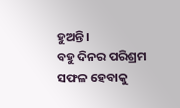ହୁଅନ୍ତି।
ବହୁ ଦିନର ପରିଶ୍ରମ ସଫଳ ହେବାକୁ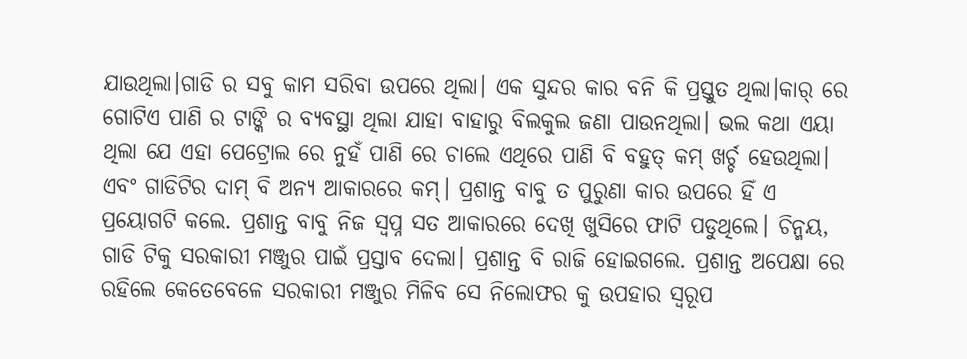ଯାଉଥିଲା।ଗାଡି ର ସବୁ କାମ ସରିବା ଉପରେ ଥିଲା। ଏକ ସୁନ୍ଦର କାର ବନି କି ପ୍ରସ୍ତୁତ ଥିଲା।କାର୍ ରେ ଗୋଟିଏ ପାଣି ର ଟାଙ୍କି ର ବ୍ୟବସ୍ଥା ଥିଲା ଯାହା ବାହାରୁ ବିଲକୁଲ ଜଣା ପାଉନଥିଲା। ଭଲ କଥା ଏୟା ଥିଲା ଯେ ଏହା ପେଟ୍ରୋଲ ରେ ନୁହଁ ପାଣି ରେ ଚାଲେ ଏଥିରେ ପାଣି ବି ବହୁତ୍ କମ୍ ଖର୍ଚ୍ଚ ହେଉଥିଲା। ଏବଂ ଗାଡିଟିର ଦାମ୍ ବି ଅନ୍ଯ ଆକାରରେ କମ୍। ପ୍ରଶାନ୍ତ ବାବୁ ତ ପୁରୁଣା କାର ଉପରେ ହିଁ ଏ ପ୍ରୟୋଗଟି କଲେ. ପ୍ରଶାନ୍ତ ବାବୁ ନିଜ ସ୍ଵପ୍ନ ସତ ଆକାରରେ ଦେଖି ଖୁସିରେ ଫାଟି ପଡୁଥିଲେ। ଚିନ୍ମୟ, ଗାଡି ଟିକୁ ସରକାରୀ ମଞ୍ଜୁର ପାଇଁ ପ୍ରସ୍ତାବ ଦେଲା। ପ୍ରଶାନ୍ତ ବି ରାଜି ହୋଇଗଲେ. ପ୍ରଶାନ୍ତ ଅପେକ୍ଷା ରେ ରହିଲେ କେତେବେଳେ ସରକାରୀ ମଞ୍ଜୁର ମିଳିବ ସେ ନିଲୋଫର କୁ ଉପହାର ସ୍ଵରୂପ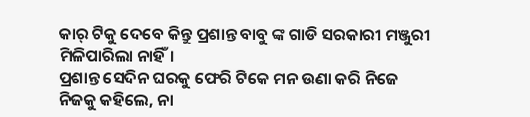କାର୍ ଟିକୁ ଦେବେ କିନ୍ତୁ ପ୍ରଶାନ୍ତ ବାବୁ ଙ୍କ ଗାଡି ସରକାରୀ ମଞ୍ଜୁରୀ ମିଳିପାରିଲା ନାହିଁ।
ପ୍ରଶାନ୍ତ ସେଦିନ ଘରକୁ ଫେରି ଟିକେ ମନ ଉଣା କରି ନିଜେ ନିଜକୁ କହିଲେ, ନା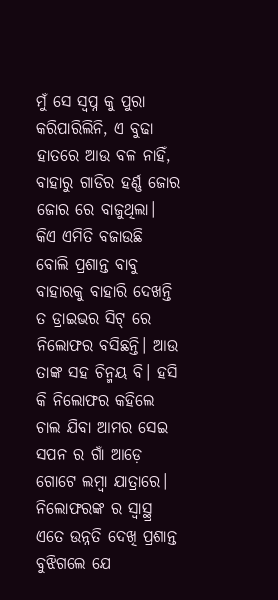ମୁଁ ସେ ସ୍ଵପ୍ନ କୁ ପୁରା କରିପାରିଲିନି, ଏ ବୁଢା ହାତରେ ଆଉ ବଳ ନାହିଁ, ବାହାରୁ ଗାଡିର ହର୍ଣ୍ଣ ଜୋର ଜୋର ରେ ବାଜୁଥିଲା। କିଏ ଏମିତି ବଜାଉଛି ବୋଲି ପ୍ରଶାନ୍ତ ବାବୁ ବାହାରକୁ ବାହାରି ଦେଖନ୍ତି ତ ଡ୍ରାଇଭର ସିଟ୍ ରେ ନିଲୋଫର ବସିଛନ୍ତି। ଆଉ ତାଙ୍କ ସହ ଚିନ୍ମୟ ବି। ହସି କି ନିଲୋଫର କହିଲେ ଚାଲ ଯିବା ଆମର ସେଇ ସପନ ର ଗାଁ ଆଡ଼େ ଗୋଟେ ଲମ୍ବା ଯାତ୍ରାରେ। ନିଲୋଫରଙ୍କ ର ସ୍ୱାସ୍ଥ୍ର ଏତେ ଉନ୍ନତି ଦେଖି ପ୍ରଶାନ୍ତ ବୁଝିଗଲେ ଯେ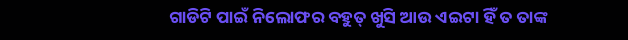ଗାଡିଟି ପାଇଁ ନିଲୋଫର ବହୁତ୍ ଖୁସି ଆଉ ଏଇଟା ହିଁ ତ ତାଙ୍କ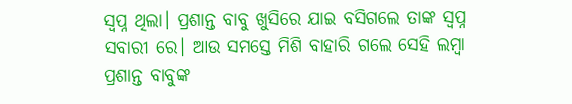ସ୍ଵପ୍ନ ଥିଲା। ପ୍ରଶାନ୍ତ ବାବୁ ଖୁସିରେ ଯାଇ ବସିଗଲେ ତାଙ୍କ ସ୍ଵପ୍ନ ସବାରୀ ରେ। ଆଉ ସମସ୍ତେ ମିଶି ବାହାରି ଗଲେ ସେହି ଲମ୍ବା ପ୍ରଶାନ୍ତ ବାବୁଙ୍କ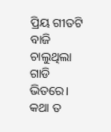ପ୍ରିୟ ଗୀତଟି ବାଜି ଚାଲୁଥିଲା ଗାଡି ଭିତରେ।
କଥା ତ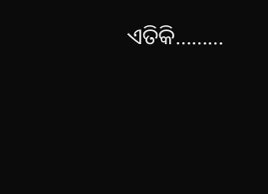ଏତିକି………